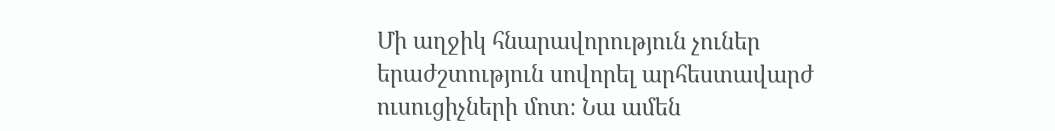Մի աղջիկ հնարավորություն չուներ երաժշտություն սովորել արհեստավարժ ուսուցիչների մոտ։ Նա ամեն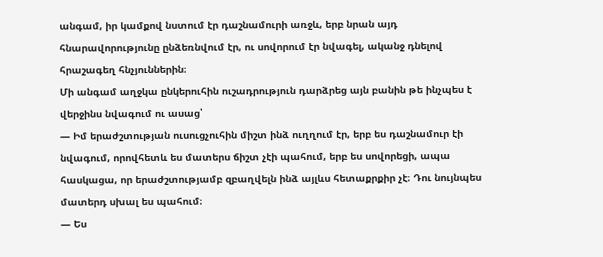անգամ, իր կամքով նստում էր դաշնամուրի առջև, երբ նրան այդ հնարավորությունը ընձեռնվում էր, ու սովորում էր նվագել, ականջ դնելով հրաշագեղ հնչյուններին։
Մի անգամ աղջկա ընկերուհին ուշադրություն դարձրեց այն բանին թե ինչպես է վերջինս նվագում ու ասաց՝
— Իմ երաժշտության ուսուցչուհին միշտ ինձ ուղղում էր, երբ ես դաշնամուր էի նվագում, որովհետև ես մատերս ճիշտ չէի պահում, երբ ես սովորեցի, ապա հասկացա, որ երաժշտությամբ զբաղվելն ինձ այլևս հետաքրքիր չէ։ Դու նույնպես մատերդ սխալ ես պահում։
— Ես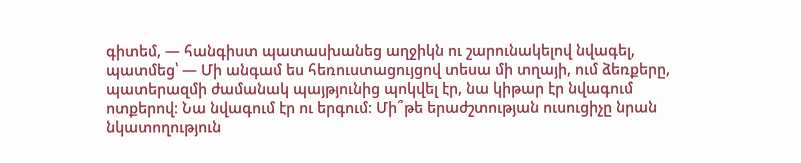գիտեմ, — հանգիստ պատասխանեց աղջիկն ու շարունակելով նվագել, պատմեց՝ — Մի անգամ ես հեռուստացույցով տեսա մի տղայի, ում ձեռքերը, պատերազմի ժամանակ պայթյունից պոկվել էր, նա կիթար էր նվագում ոտքերով։ Նա նվագում էր ու երգում։ Մի՞թե երաժշտության ուսուցիչը նրան նկատողություն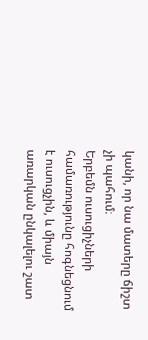կանի, որ նա մատերը ճիշտ չի պահում։
Երբեմն ուսուցիչների համառությունը հոգնեցնում է ուսուցչին, և միայն առարկան ընկալելու շատ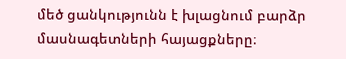մեծ ցանկությունն է խլացնում բարձր մասնագետների հայացքները։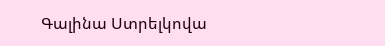Գալինա Ստրելկովա